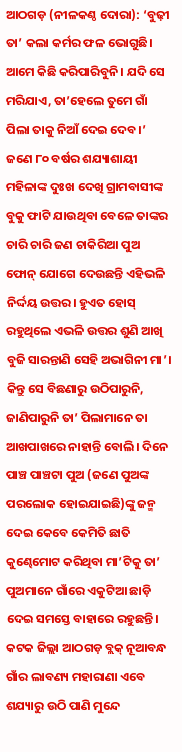ଆଠଗଡ଼ (ନୀଳକଣ୍ଠ ଦୋରା): ‘ବୁଢ଼ୀ ତା’ କଲା କର୍ମର ଫଳ ଭୋଗୁଛି। ଆମେ କିଛି କରିପାରିବୁନି। ଯଦି ସେ ମରିଯାଏ, ତା’ହେଲେ ତୁମେ ଗାଁ ପିଲା ତାକୁ ନିଆଁ ଦେଇ ଦେବ।’ ଜଣେ ୮୦ ବର୍ଷର ଶଯ୍ୟାଶାୟୀ ମହିଳାଙ୍କ ଦୁଃଖ ଦେଖି ଗ୍ରାମବାସୀଙ୍କ ବୁକୁ ଫାଟି ଯାଉଥିବା ବେଳେ ତାଙ୍କର ଚାରି ଚାରି ଜଣ ଚାକିରିଆ ପୁଅ ଫୋନ୍ ଯୋଗେ ଦେଉଛନ୍ତି ଏହିଭଳି ନିର୍ଦ୍ଦୟ ଉତ୍ତର। ହୁଏତ ହୋସ୍ ରହୁଥିଲେ ଏଭଳି ଉତ୍ତର ଶୁଣି ଆଖି ବୁଜି ସାରନ୍ତାଣି ସେହି ଅଭାଗିନୀ ମା’। କିନ୍ତୁ ସେ ବିଛଣାରୁ ଉଠିପାରୁନି, ଜାଣିପାରୁନି ତା’ ପିଲାମାନେ ତା ଆଖପାଖରେ ନାହାନ୍ତି ବୋଲି। ଦିନେ ପାଞ୍ଚ ପାଞ୍ଚଟା ପୁଅ (ଜଣେ ପୁଅଙ୍କ ପରଲୋକ ହୋଇଯାଇଛି)ଙ୍କୁ ଜନ୍ମ ଦେଇ କେବେ କେମିତି ଛାତି କୁଣ୍ଢେମୋଟ କରିଥିବା ମା’ଟିକୁ ତା’ ପୁଅମାନେ ଗାଁରେ ଏକୁଟିଆ ଛାଡ଼ି ଦେଇ ସମସ୍ତେ ବାହାରେ ରହୁଛନ୍ତି।
କଟକ ଜିଲ୍ଲା ଆଠଗଡ଼ ବ୍ଲକ୍ ନୂଆବନ୍ଧ ଗାଁର ଲାବଣ୍ୟ ମହାରାଣା ଏବେ ଶଯ୍ୟାରୁ ଉଠି ପାଣି ମୁନ୍ଦେ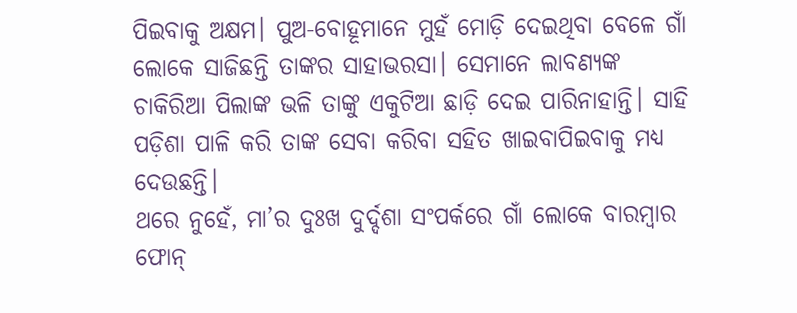ପିଇବାକୁ ଅକ୍ଷମ। ପୁଅ-ବୋହୂମାନେ ମୁହଁ ମୋଡ଼ି ଦେଇଥିବା ବେଳେ ଗାଁ ଲୋକେ ସାଜିଛନ୍ତି ତାଙ୍କର ସାହାଭରସା। ସେମାନେ ଲାବଣ୍ୟଙ୍କ ଚାକିରିଆ ପିଲାଙ୍କ ଭଳି ତାଙ୍କୁ ଏକୁଟିଆ ଛାଡ଼ି ଦେଇ ପାରିନାହାନ୍ତି। ସାହି ପଡ଼ିଶା ପାଳି କରି ତାଙ୍କ ସେବା କରିବା ସହିତ ଖାଇବାପିଇବାକୁ ମଧ୍ୟ ଦେଉଛନ୍ତି।
ଥରେ ନୁହେଁ, ମା’ର ଦୁଃଖ ଦୁର୍ଦ୍ଦଶା ସଂପର୍କରେ ଗାଁ ଲୋକେ ବାରମ୍ବାର ଫୋନ୍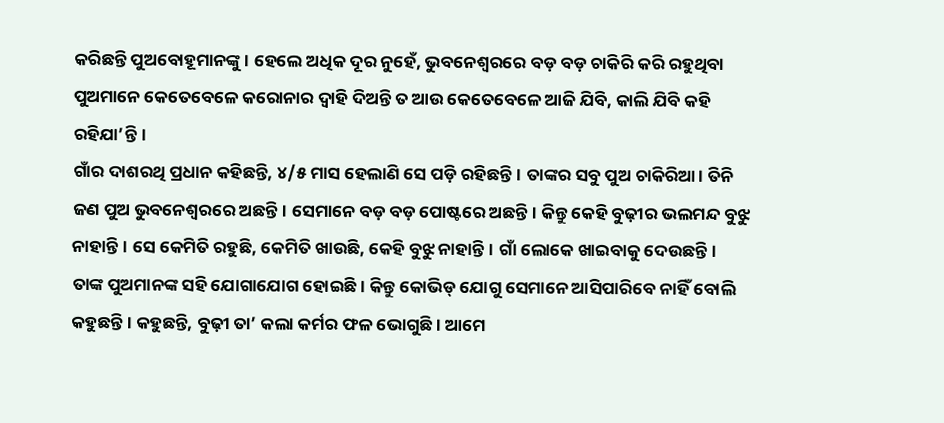କରିଛନ୍ତି ପୁଅବୋହୂମାନଙ୍କୁ। ହେଲେ ଅଧିକ ଦୂର ନୁହେଁ, ଭୁବନେଶ୍ୱରରେ ବଡ଼ ବଡ଼ ଚାକିରି କରି ରହୁଥିବା ପୁଅମାନେ କେତେବେଳେ କରୋନାର ଦ୍ୱାହି ଦିଅନ୍ତି ତ ଆଉ କେତେବେଳେ ଆଜି ଯିବି, କାଲି ଯିବି କହି ରହିଯା’ନ୍ତି।
ଗାଁର ଦାଶରଥି ପ୍ରଧାନ କହିଛନ୍ତି, ୪/୫ ମାସ ହେଲାଣି ସେ ପଡ଼ି ରହିଛନ୍ତି। ତାଙ୍କର ସବୁ ପୁଅ ଚାକିରିଆ। ତିନି ଜଣ ପୁଅ ଭୁବନେଶ୍ୱରରେ ଅଛନ୍ତି। ସେମାନେ ବଡ଼ ବଡ଼ ପୋଷ୍ଟରେ ଅଛନ୍ତି। କିନ୍ତୁ କେହି ବୁଢ଼ୀର ଭଲମନ୍ଦ ବୁଝୁ ନାହାନ୍ତି। ସେ କେମିତି ରହୁଛି, କେମିତି ଖାଉଛି, କେହି ବୁଝୁ ନାହାନ୍ତି। ଗାଁ ଲୋକେ ଖାଇବାକୁ ଦେଉଛନ୍ତି। ତାଙ୍କ ପୁଅମାନଙ୍କ ସହି ଯୋଗାଯୋଗ ହୋଇଛି। କିନ୍ତୁ କୋଭିଡ୍ ଯୋଗୁ ସେମାନେ ଆସିପାରିବେ ନାହିଁ ବୋଲି କହୁଛନ୍ତି। କହୁଛନ୍ତି, ବୁଢ଼ୀ ତା’ କଲା କର୍ମର ଫଳ ଭୋଗୁଛି। ଆମେ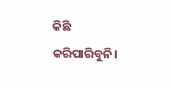କିଛି କରିପାରିବୁନି।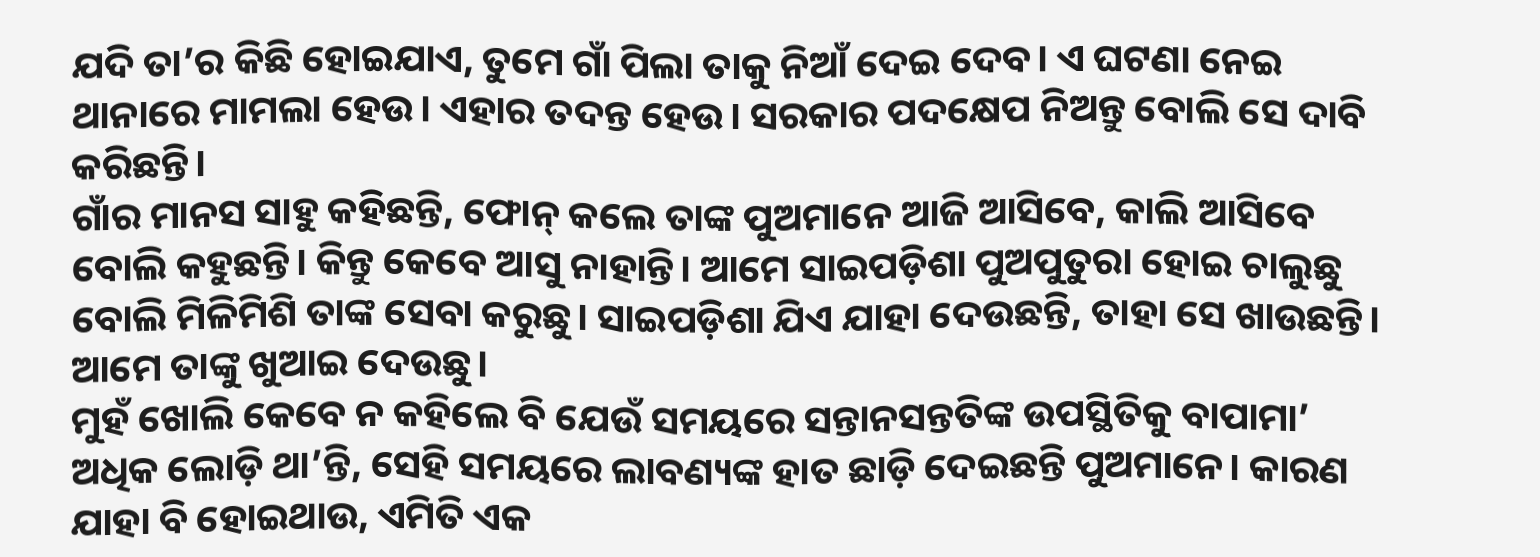ଯଦି ତା’ର କିଛି ହୋଇଯାଏ, ତୁମେ ଗାଁ ପିଲା ତାକୁ ନିଆଁ ଦେଇ ଦେବ। ଏ ଘଟଣା ନେଇ ଥାନାରେ ମାମଲା ହେଉ। ଏହାର ତଦନ୍ତ ହେଉ। ସରକାର ପଦକ୍ଷେପ ନିଅନ୍ତୁ ବୋଲି ସେ ଦାବି କରିଛନ୍ତି।
ଗାଁର ମାନସ ସାହୁ କହିଛନ୍ତି, ଫୋନ୍ କଲେ ତାଙ୍କ ପୁଅମାନେ ଆଜି ଆସିବେ, କାଲି ଆସିବେ ବୋଲି କହୁଛନ୍ତି। କିନ୍ତୁ କେବେ ଆସୁ ନାହାନ୍ତି। ଆମେ ସାଇପଡ଼ିଶା ପୁଅପୁତୁରା ହୋଇ ଚାଲୁଛୁ ବୋଲି ମିଳିମିଶି ତାଙ୍କ ସେବା କରୁଛୁ। ସାଇପଡ଼ିଶା ଯିଏ ଯାହା ଦେଉଛନ୍ତି, ତାହା ସେ ଖାଉଛନ୍ତି। ଆମେ ତାଙ୍କୁ ଖୁଆଇ ଦେଉଛୁ।
ମୁହଁ ଖୋଲି କେବେ ନ କହିଲେ ବି ଯେଉଁ ସମୟରେ ସନ୍ତାନସନ୍ତତିଙ୍କ ଉପସ୍ଥିତିକୁ ବାପାମା’ ଅଧିକ ଲୋଡ଼ି ଥା’ନ୍ତି, ସେହି ସମୟରେ ଲାବଣ୍ୟଙ୍କ ହାତ ଛାଡ଼ି ଦେଇଛନ୍ତି ପୁଅମାନେ। କାରଣ ଯାହା ବି ହୋଇଥାଉ, ଏମିତି ଏକ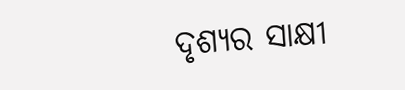ଦୃଶ୍ୟର ସାକ୍ଷୀ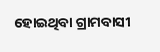ହୋଇଥିବା ଗ୍ରାମବାସୀ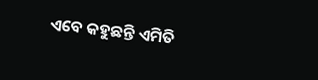ଏବେ କହୁଛନ୍ତି ଏମିତି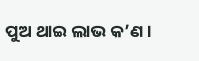ପୁଅ ଥାଇ ଲାଭ କ’ଣ।